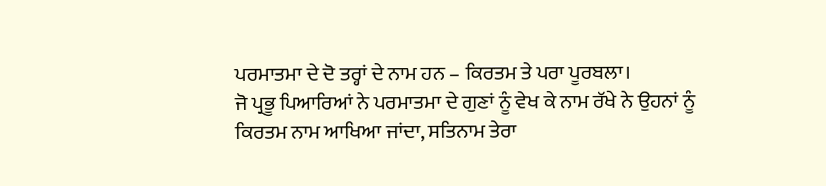ਪਰਮਾਤਮਾ ਦੇ ਦੋ ਤਰ੍ਹਾਂ ਦੇ ਨਾਮ ਹਨ – ਕਿਰਤਮ ਤੇ ਪਰਾ ਪੂਰਬਲਾ।
ਜੋ ਪ੍ਰਭੂ ਪਿਆਰਿਆਂ ਨੇ ਪਰਮਾਤਮਾ ਦੇ ਗੁਣਾਂ ਨੂੰ ਵੇਖ ਕੇ ਨਾਮ ਰੱਖੇ ਨੇ ਉਹਨਾਂ ਨੂੰ ਕਿਰਤਮ ਨਾਮ ਆਖਿਆ ਜਾਂਦਾ, ਸਤਿਨਾਮ ਤੇਰਾ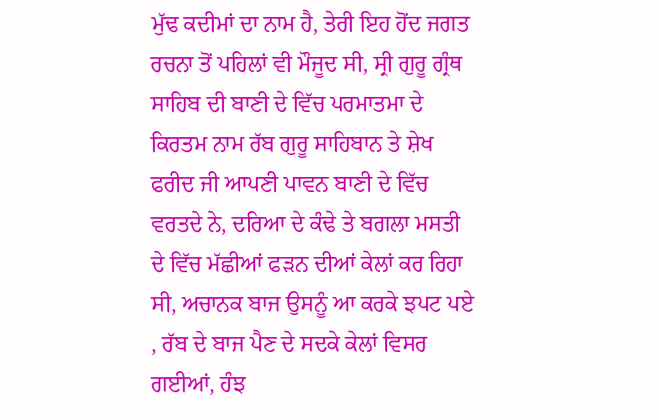ਮੁੱਢ ਕਦੀਮਾਂ ਦਾ ਨਾਮ ਹੈ, ਤੇਰੀ ਇਹ ਹੋਂਦ ਜਗਤ ਰਚਨਾ ਤੋਂ ਪਹਿਲਾਂ ਵੀ ਮੌਜੂਦ ਸੀ, ਸ੍ਰੀ ਗੁਰੂ ਗ੍ਰੰਥ ਸਾਹਿਬ ਦੀ ਬਾਣੀ ਦੇ ਵਿੱਚ ਪਰਮਾਤਮਾ ਦੇ ਕਿਰਤਮ ਨਾਮ ਰੱਬ ਗੁਰੂ ਸਾਹਿਬਾਨ ਤੇ ਸ਼ੇਖ ਫਰੀਦ ਜੀ ਆਪਣੀ ਪਾਵਨ ਬਾਣੀ ਦੇ ਵਿੱਚ ਵਰਤਦੇ ਨੇ, ਦਰਿਆ ਦੇ ਕੰਢੇ ਤੇ ਬਗਲਾ ਮਸਤੀ ਦੇ ਵਿੱਚ ਮੱਛੀਆਂ ਫੜਨ ਦੀਆਂ ਕੇਲਾਂ ਕਰ ਰਿਹਾ ਸੀ, ਅਚਾਨਕ ਬਾਜ ਉਸਨੂੰ ਆ ਕਰਕੇ ਝਪਟ ਪਏ , ਰੱਬ ਦੇ ਬਾਜ ਪੈਣ ਦੇ ਸਦਕੇ ਕੇਲਾਂ ਵਿਸਰ ਗਈਆਂ, ਹੰਝ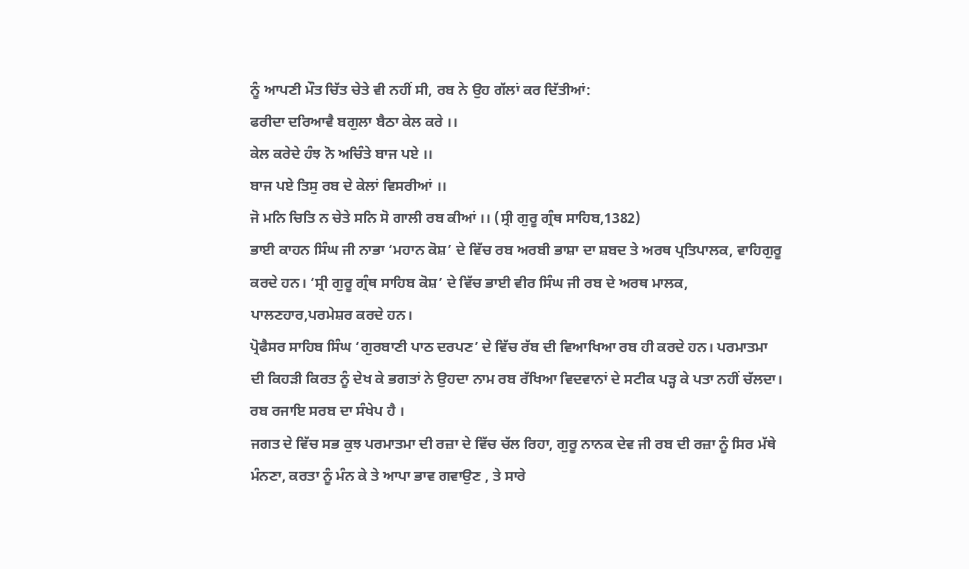ਨੂੰ ਆਪਣੀ ਮੌਤ ਚਿੱਤ ਚੇਤੇ ਵੀ ਨਹੀਂ ਸੀ, ਰਬ ਨੇ ਉਹ ਗੱਲਾਂ ਕਰ ਦਿੱਤੀਆਂ:
ਫਰੀਦਾ ਦਰਿਆਵੈ ਬਗੁਲਾ ਬੈਠਾ ਕੇਲ ਕਰੇ ।।
ਕੇਲ ਕਰੇਦੇ ਹੰਝ ਨੋ ਅਚਿੰਤੇ ਬਾਜ ਪਏ ।।
ਬਾਜ ਪਏ ਤਿਸੁ ਰਬ ਦੇ ਕੇਲਾਂ ਵਿਸਰੀਆਂ ।।
ਜੋ ਮਨਿ ਚਿਤਿ ਨ ਚੇਤੇ ਸਨਿ ਸੋ ਗਾਲੀ ਰਬ ਕੀਆਂ ।। (ਸ੍ਰੀ ਗੁਰੂ ਗ੍ਰੰਥ ਸਾਹਿਬ,1382)
ਭਾਈ ਕਾਹਨ ਸਿੰਘ ਜੀ ਨਾਭਾ ‘ਮਹਾਨ ਕੋਸ਼’ ਦੇ ਵਿੱਚ ਰਬ ਅਰਬੀ ਭਾਸ਼ਾ ਦਾ ਸ਼ਬਦ ਤੇ ਅਰਥ ਪ੍ਰਤਿਪਾਲਕ, ਵਾਹਿਗੁਰੂ ਕਰਦੇ ਹਨ। ‘ਸ੍ਰੀ ਗੁਰੂ ਗ੍ਰੰਥ ਸਾਹਿਬ ਕੋਸ਼’ ਦੇ ਵਿੱਚ ਭਾਈ ਵੀਰ ਸਿੰਘ ਜੀ ਰਬ ਦੇ ਅਰਥ ਮਾਲਕ, ਪਾਲਣਹਾਰ,ਪਰਮੇਸ਼ਰ ਕਰਦੇ ਹਨ।
ਪ੍ਰੋਫੈਸਰ ਸਾਹਿਬ ਸਿੰਘ ‘ਗੁਰਬਾਣੀ ਪਾਠ ਦਰਪਣ’ ਦੇ ਵਿੱਚ ਰੱਬ ਦੀ ਵਿਆਖਿਆ ਰਬ ਹੀ ਕਰਦੇ ਹਨ। ਪਰਮਾਤਮਾ ਦੀ ਕਿਹੜੀ ਕਿਰਤ ਨੂੰ ਦੇਖ ਕੇ ਭਗਤਾਂ ਨੇ ਉਹਦਾ ਨਾਮ ਰਬ ਰੱਖਿਆ ਵਿਦਵਾਨਾਂ ਦੇ ਸਟੀਕ ਪੜ੍ਹ ਕੇ ਪਤਾ ਨਹੀਂ ਚੱਲਦਾ।
ਰਬ ਰਜਾਇ ਸਰਬ ਦਾ ਸੰਖੇਪ ਹੈ ।
ਜਗਤ ਦੇ ਵਿੱਚ ਸਭ ਕੁਝ ਪਰਮਾਤਮਾ ਦੀ ਰਜ਼ਾ ਦੇ ਵਿੱਚ ਚੱਲ ਰਿਹਾ, ਗੁਰੂ ਨਾਨਕ ਦੇਵ ਜੀ ਰਬ ਦੀ ਰਜ਼ਾ ਨੂੰ ਸਿਰ ਮੱਥੇ ਮੰਨਣਾ, ਕਰਤਾ ਨੂੰ ਮੰਨ ਕੇ ਤੇ ਆਪਾ ਭਾਵ ਗਵਾਉਣ , ਤੇ ਸਾਰੇ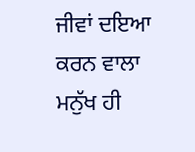ਜੀਵਾਂ ਦਇਆ ਕਰਨ ਵਾਲਾ ਮਨੁੱਖ ਹੀ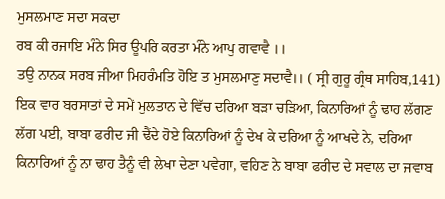ਮੁਸਲਮਾਣ ਸਦਾ ਸਕਦਾ
ਰਬ ਕੀ ਰਜਾਇ ਮੰਨੇ ਸਿਰ ਊਪਰਿ ਕਰਤਾ ਮੰਨੇ ਆਪੁ ਗਵਾਵੈ ।।
ਤਉ ਨਾਨਕ ਸਰਬ ਜੀਆ ਮਿਹਰੰਮਤਿ ਹੋਇ ਤ ਮੁਸਲਮਾਣੁ ਸਦਾਵੈ।। ( ਸ੍ਰੀ ਗੁਰੂ ਗ੍ਰੰਥ ਸਾਹਿਬ,141)
ਇਕ ਵਾਰ ਬਰਸਾਤਾਂ ਦੇ ਸਮੇਂ ਮੁਲਤਾਨ ਦੇ ਵਿੱਚ ਦਰਿਆ ਬੜਾ ਚੜਿਆ, ਕਿਨਾਰਿਆਂ ਨੂੰ ਢਾਹ ਲੱਗਣ ਲੱਗ ਪਈ, ਬਾਬਾ ਫਰੀਦ ਜੀ ਢੈਂਦੇ ਹੋਏ ਕਿਨਾਰਿਆਂ ਨੂੰ ਦੇਖ ਕੇ ਦਰਿਆ ਨੂੰ ਆਖਦੇ ਨੇ, ਦਰਿਆ ਕਿਨਾਰਿਆਂ ਨੂੰ ਨਾ ਢਾਹ ਤੈਨੂੰ ਵੀ ਲੇਖਾ ਦੇਣਾ ਪਵੇਗਾ, ਵਹਿਣ ਨੇ ਬਾਬਾ ਫਰੀਦ ਦੇ ਸਵਾਲ ਦਾ ਜਵਾਬ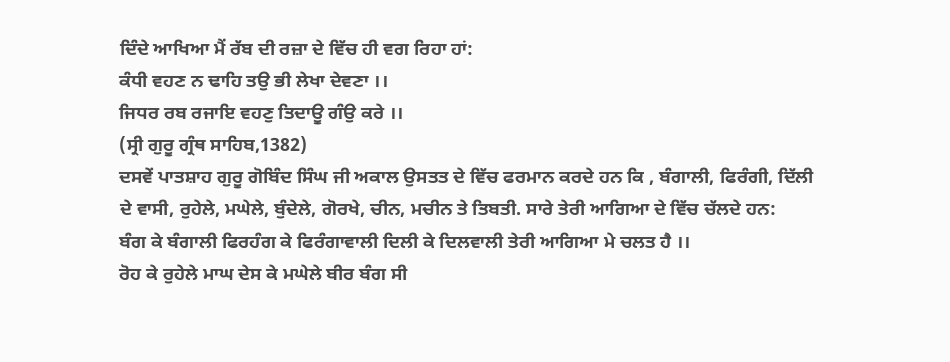ਦਿੰਦੇ ਆਖਿਆ ਮੈਂ ਰੱਬ ਦੀ ਰਜ਼ਾ ਦੇ ਵਿੱਚ ਹੀ ਵਗ ਰਿਹਾ ਹਾਂ:
ਕੰਧੀ ਵਹਣ ਨ ਢਾਹਿ ਤਉ ਭੀ ਲੇਖਾ ਦੇਵਣਾ ।।
ਜਿਧਰ ਰਬ ਰਜਾਇ ਵਹਣੁ ਤਿਦਾਊ ਗੰਉ ਕਰੇ ।।
(ਸ੍ਰੀ ਗੁਰੂ ਗ੍ਰੰਥ ਸਾਹਿਬ,1382)
ਦਸਵੇਂ ਪਾਤਸ਼ਾਹ ਗੁਰੂ ਗੋਬਿੰਦ ਸਿੰਘ ਜੀ ਅਕਾਲ ਉਸਤਤ ਦੇ ਵਿੱਚ ਫਰਮਾਨ ਕਰਦੇ ਹਨ ਕਿ , ਬੰਗਾਲੀ, ਫਿਰੰਗੀ, ਦਿੱਲੀ ਦੇ ਵਾਸੀ, ਰੁਹੇਲੇ, ਮਘੇਲੇ, ਬੁੰਦੇਲੇ, ਗੋਰਖੇ, ਚੀਨ, ਮਚੀਨ ਤੇ ਤਿਬਤੀ. ਸਾਰੇ ਤੇਰੀ ਆਗਿਆ ਦੇ ਵਿੱਚ ਚੱਲਦੇ ਹਨ:
ਬੰਗ ਕੇ ਬੰਗਾਲੀ ਫਿਰਹੰਗ ਕੇ ਫਿਰੰਗਾਵਾਲੀ ਦਿਲੀ ਕੇ ਦਿਲਵਾਲੀ ਤੇਰੀ ਆਗਿਆ ਮੇ ਚਲਤ ਹੈ ।।
ਰੋਹ ਕੇ ਰੁਹੇਲੇ ਮਾਘ ਦੇਸ ਕੇ ਮਘੇਲੇ ਬੀਰ ਬੰਗ ਸੀ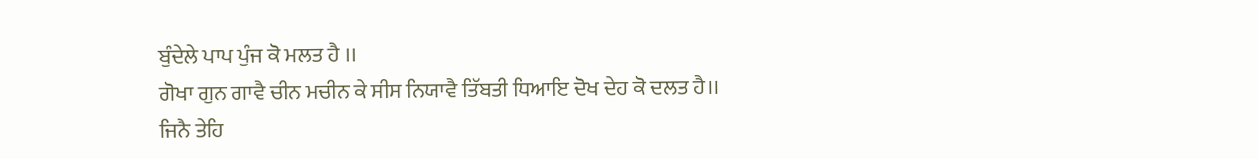ਬੁੰਦੇਲੇ ਪਾਪ ਪੁੰਜ ਕੋ ਮਲਤ ਹੈ ।।
ਗੋਖਾ ਗੁਨ ਗਾਵੈ ਚੀਨ ਮਚੀਨ ਕੇ ਸੀਸ ਨਿਯਾਵੈ ਤਿੱਬਤੀ ਧਿਆਇ ਦੋਖ ਦੇਹ ਕੋ ਦਲਤ ਹੈ।।
ਜਿਨੈ ਤੇਹਿ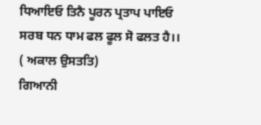ਧਿਆਇਓ ਤਿਨੈ ਪੂਰਨ ਪ੍ਰਤਾਪ ਪਾਇਓ ਸਰਬ ਧਨ ਧਾਮ ਫਲ ਫੂਲ ਸੋ ਫਲਤ ਹੈ।। ( ਅਕਾਲ ਉਸਤਤਿ)
ਗਿਆਨੀ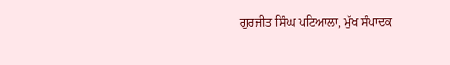ਗੁਰਜੀਤ ਸਿੰਘ ਪਟਿਆਲਾ, ਮੁੱਖ ਸੰਪਾਦਕ